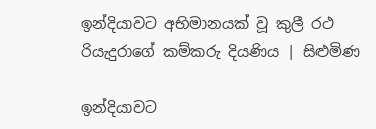ඉන්දියාවට අභිමානයක් වූ කුලී රථ රියැදුරාගේ කම්කරු දියණිය | සිළුමිණ

ඉන්දියාවට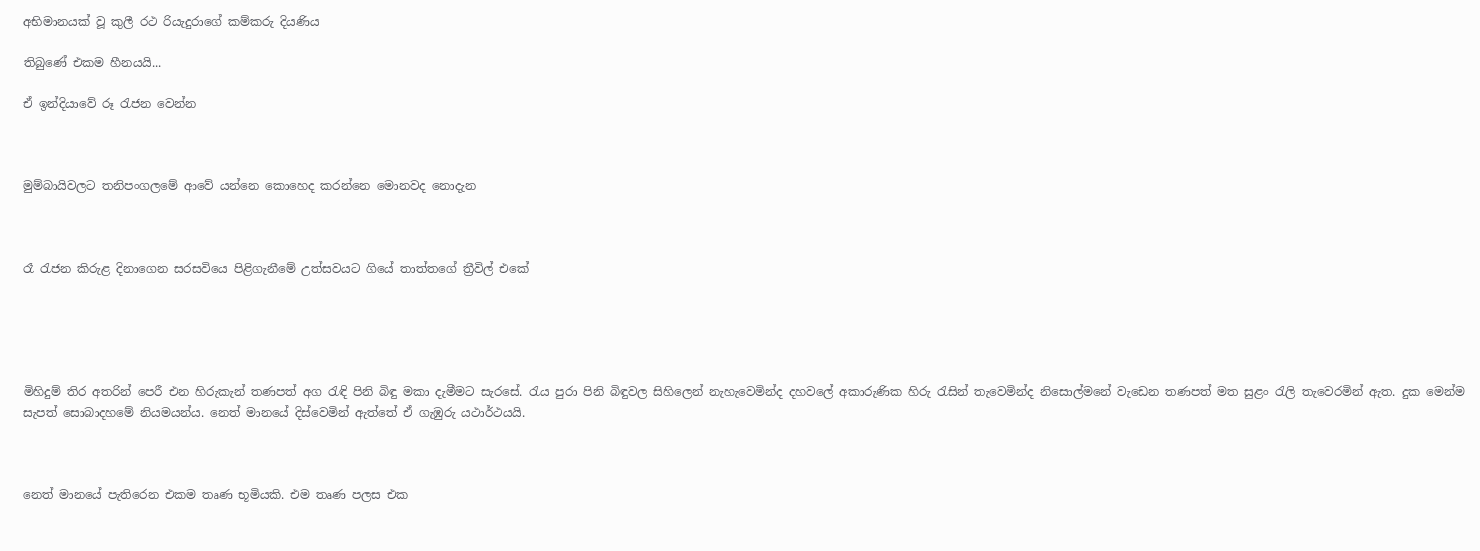අභිමානයක් වූ කුලී රථ රියැදුරාගේ කම්කරු දියණිය

තිබුණේ එකම හීනයයි...

ඒ ඉන්දියාවේ රූ රැජන වෙන්න



මුම්බායිවලට තනිපංගලමේ ආවේ යන්නෙ කොහෙද කරන්නෙ මොනවද නොදැන



රෑ රැජන කිරුළ දිනාගෙන සරසවියෙ පිළිගැනීමේ උත්සවයට ගියේ තාත්තගේ ත්‍රීවිල් එකේ





මිහිදුම් තිර අතරින් පෙරී එන හිරුකැන් තණපත් අග රැඳි පිනි බිඳු මකා දැමීමට සැරසේ. රැය පුරා පිනි බිඳුවල සිහිලෙන් නැහැවෙමින්ද දහවලේ අකාරුණික හිරු රැසින් තැවෙමින්ද නිසොල්මනේ වැඩෙන තණපත් මත සුළං රැලි තැවෙරමින් ඇත. දුක මෙන්ම සැපත් සොබාදහමේ නියමයන්ය. නෙත් මානයේ දිස්වෙමින් ඇත්තේ ඒ ගැඹුරු යථාර්ථයයි.



නෙත් මානයේ පැතිරෙන එකම තෘණ භූමියකි. එම තෘණ පලස එක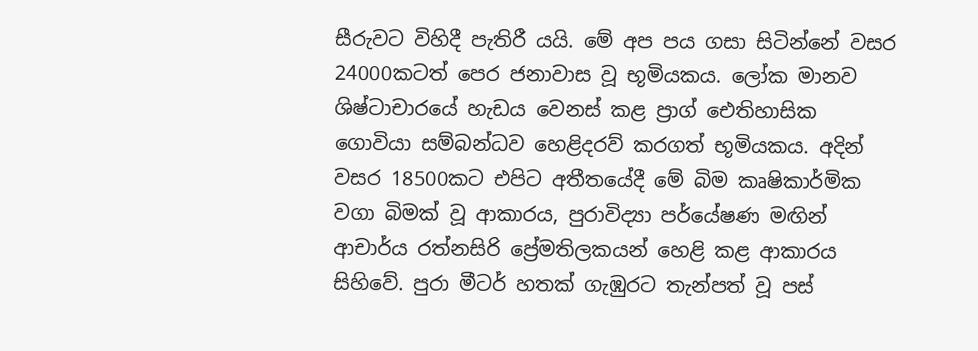සීරුවට විහිදී පැතිරී යයි. මේ අප පය ගසා සිටින්නේ වසර 24000කටත් පෙර ජනාවාස වූ භූමියකය. ලෝක මානව ශිෂ්ටාචාරයේ හැඩය වෙනස් කළ ප්‍රාග් ඓතිහාසික ගොවියා සම්බන්ධව හෙළිදරව් කරගත් භූමියකය. අදින් වසර 18500කට එපිට අතීතයේදී මේ බිම කෘෂිකාර්මික වගා බිමක් වූ ආකාරය, පුරාවිද්‍යා පර්යේෂණ මඟින් ආචාර්ය රත්නසිරි ප්‍රේමතිලකයන් හෙළි කළ ආකාරය සිහිවේ. පුරා මීටර් හතක් ගැඹුරට තැන්පත් වූ පස්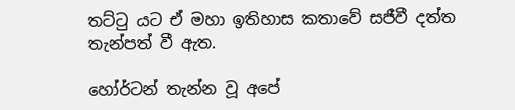තට්ටු යට ඒ මහා ඉතිහාස කතාවේ සජීවී දත්ත තැන්පත් වී ඇත.

හෝර්ටන් තැන්න වූ අපේ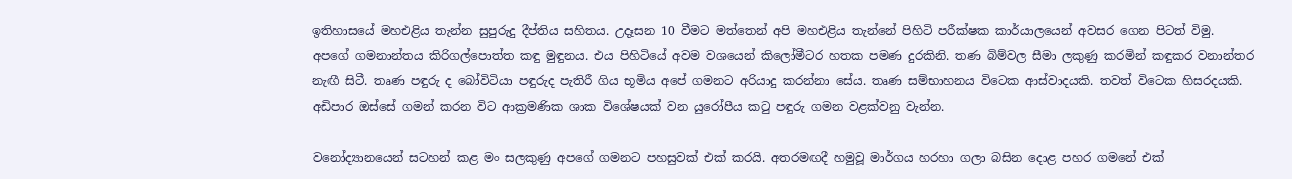ඉතිහාසයේ මහඑළිය තැන්න සුපුරුදු දීප්තිය සහිතය. උදෑසන 10 වීමට මත්තෙන් අපි මහඑළිය තැන්නේ පිහිටි පරීක්ෂක කාර්යාලයෙන් අවසර ගෙන පිටත් විමු. අපගේ ගමනාන්තය කිරිගල්පොත්ත කඳු මුඳුනය. එය පිහිටියේ අවම වශයෙන් කිලෝමීටර හතක පමණ දුරකිනි. තණ බිම්වල සීමා ලකුණු කරමින් කඳුකර වනාන්තර නැඟී සිටී. තෘණ පඳුරු ද බෝවිටියා පඳුරුද පැතිරී ගිය භූමිය අපේ ගමනට අරියාදු කරන්නා සේය. තෘණ සම්භාහනය විටෙක ආස්වාදයකි. තවත් විටෙක හිසරදයකි. අඩිපාර ඔස්සේ ගමන් කරන විට ආක්‍රමණික ශාක විශේෂයක් වන යුරෝපීය කටු පඳුරු ගමන වළක්වනු වැන්න.

වනෝද්‍යානයෙන් සටහන් කළ මං සලකුණු අපගේ ගමනට පහසුවක් එක් කරයි. අතරමඟදී හමුවූ මාර්ගය හරහා ගලා බසින දොළ පහර ගමනේ එක්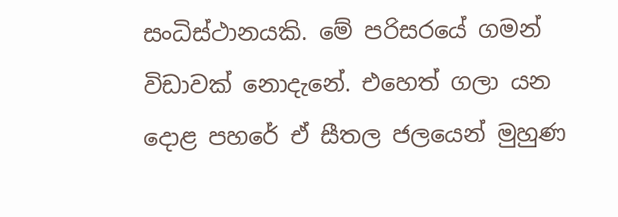සංධිස්ථානයකි. මේ පරිසරයේ ගමන් විඩාවක් නොදැනේ. එහෙත් ගලා යන දොළ පහරේ ඒ සීතල ජලයෙන් මුහුණ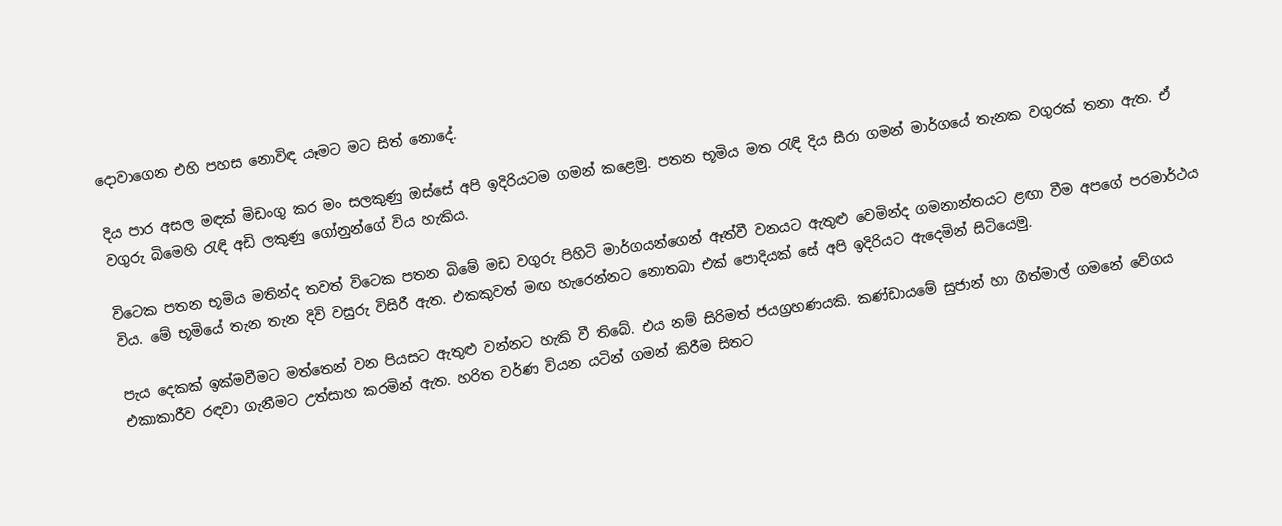දොවාගෙන එහි පහස නොවිඳ යෑමට මට සිත් නොදේ.

දිය පාර අසල මඳක් මිඩංගු කර මං සලකුණු ඔස්සේ අපි ඉදිරියටම ගමන් කළෙමු. පතන භූමිය මත රැඳි දිය සීරා ගමන් මාර්ගයේ තැනක වගුරක් තනා ඇත. ඒ වගුරු බිමෙහි රැඳි අඩි ලකුණු ගෝනුන්ගේ විය හැකිය.

විටෙක පතන භූමිය මතින්ද තවත් විටෙක පතන බිමේ මඩ වගුරු පිහිටි මාර්ගයන්ගෙන් ඈත්වී වනයට ඇතුළු වෙමින්ද ගමනාන්තයට ළඟා වීම අපගේ පරමාර්ථය විය. මේ භූමියේ තැන තැන දිවි වසුරු විසිරී ඇත. එකකුවත් මඟ හැරෙන්නට නොතබා එක් පොදියක් සේ අපි ඉදිරියට ඇදෙමින් සිටියෙමු.

පැය දෙකක් ඉක්මවීමට මත්තෙන් වන පියසට ඇතුළු වන්නට හැකි වී තිබේ. එය නම් සිරිමත් ජයග්‍රහණයකි. කණ්ඩායමේ සුජාන් හා ගීත්මාල් ගමනේ වේගය එකාකාරීව රඳවා ගැනීමට උත්සාහ කරමින් ඇත. හරිත වර්ණ වියන යටින් ගමන් කිරීම සිතට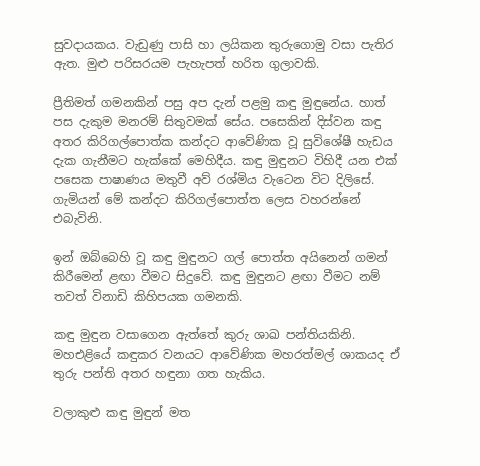සුවදායකය. වැඩුණු පාසි හා ලයිකන තුරුගොමු වසා පැතිර ඇත. මුළු පරිසරයම පැහැපත් හරිත ගුලාවකි.

ප්‍රීතිමත් ගමනකින් පසු අප දැන් පළමු කඳු මුඳුනේය. හාත් පස දැකුම මනරම් සිතුවමක් සේය. පසෙකින් දිස්වන කඳු අතර කිරිගල්පොත්ක කන්දට ආවේණික වූ සුවිශේෂී හැඩය දැක ගැනීමට හැක්කේ මෙහිදීය. කඳු මුඳුනට විහිදී යන එක් පසෙක පාෂාණය මතුවී අව් රශ්මිය වැටෙන විට දිලිසේ. ගැමියන් මේ කන්දට කිරිගල්පොත්ත ලෙස වහරන්නේ එබැවිනි.

ඉන් ඔබ්බෙහි වූ කඳු මුඳුනට ගල් පොත්ත අයිනෙන් ගමන් කිරීමෙන් ළඟා වීමට සිදුවේ. කඳු මුඳුනට ළඟා වීමට නම් තවත් විනාඩි කිහිපයක ගමනකි.

කඳු මුඳුන වසාගෙන ඇත්තේ කුරු ශාඛ පන්තියකිනි. මහඑළියේ කඳුකර වනයට ආවේණික මහරත්මල් ශාකයද ඒ තුරු පන්ති අතර හඳුනා ගත හැකිය.

වලාකුළු කඳු මුඳුන් මත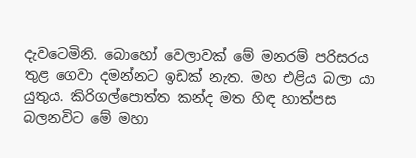දැවටෙමිනි. බොහෝ වෙලාවක් මේ මනරම් පරිසරය තුළ ගෙවා දමන්නට ඉඩක් නැත. මහ එළිය බලා යා යුතුය. කිරිගල්පොත්ත කන්ද මත හිඳ හාත්පස බලනවිට මේ මහා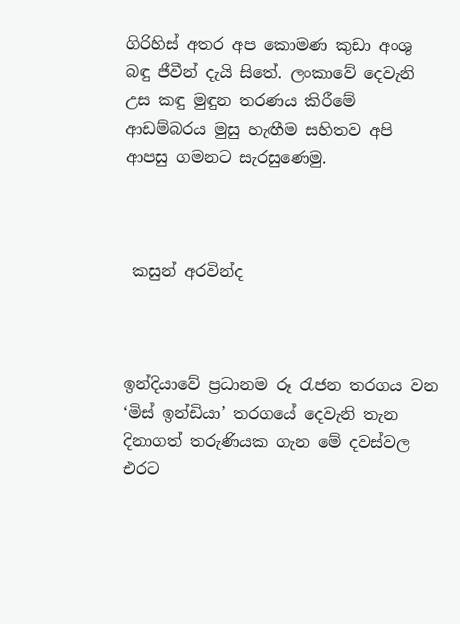ගිරිහිස් අතර අප කොමණ කුඩා අංශු බඳු ජීවීන් දැයි සිතේ. ලංකාවේ දෙවැනි උස කඳු මුඳුන තරණය කිරීමේ ආඩම්බරය මුසු හැඟීම සහිතව අපි ආපසු ගමනට සැරසුණෙමු.



 කසුන් අරවින්ද



ඉන්දියාවේ ප්‍රධානම රූ රැජන තරගය වන ‘මිස් ඉන්ඩියා’ තරගයේ දෙවැනි තැන දිනාගත් තරුණියක ගැන මේ දවස්වල එරට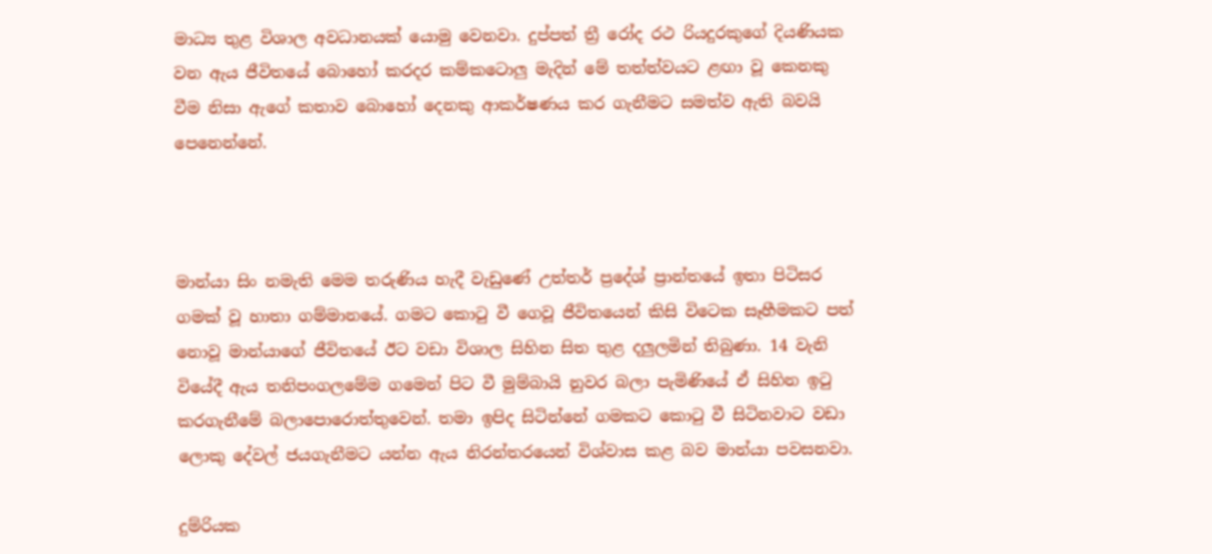මාධ්‍ය තුළ විශාල අවධානයක් යොමු වෙනවා. දුප්පත් ත්‍රී රෝද රථ රියදුරකුගේ දියණියක වන ඇය ජීවිතයේ බොහෝ කරදර කම්කටොලු මැදින් මේ තත්ත්වයට ළඟා වූ කෙනකු වීම නිසා ඇගේ කතාව බොහෝ දෙනකු ආකර්ෂණය කර ගැනීමට සමත්ව ඇති බවයි පෙනෙන්නේ.



මාන්යා සිං නමැති මෙම තරුණිය හැදී වැඩුණේ උත්තර් ප්‍රදේශ් ප්‍රාන්තයේ ඉතා පිටිසර ගමක් වූ හාතා ගම්මානයේ. ගමට කොටු වී ගෙවූ ජීවිතයෙන් කිසි විටෙක සෑහීමකට පත් නොවූ මාන්යාගේ ජීවිතයේ ඊට වඩා විශාල සිහින සිත තුළ දලුලමින් තිබුණා. 14 වැනි වියේදී ඇය තනිපංගලමේම ගමෙන් පිට වී මුම්බායි නුවර බලා පැමිණියේ ඒ සිහින ඉටු කරගැනීමේ බලාපොරොත්තුවෙන්. තමා ඉපිද සිටින්නේ ගමකට කොටු වී සිටිනවාට වඩා ලොකු දේවල් ජයගැනීමට යන්න ඇය නිරන්තරයෙන් විශ්වාස කළ බව මාන්යා පවසනවා.

දුම්රියක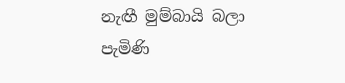නැඟී මුම්බායි බලා පැමිණි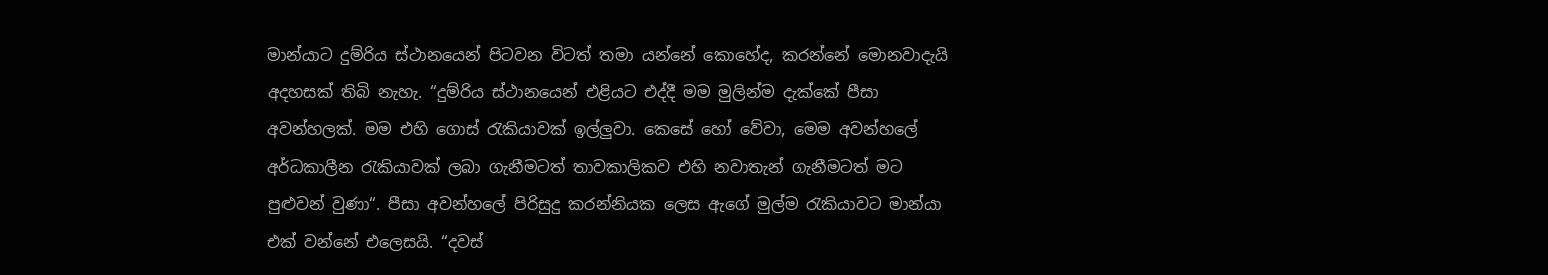මාන්යාට දුම්රිය ස්ථානයෙන් පිටවන විටත් තමා යන්නේ කොහේද, කරන්නේ මොනවාදැයි අදහසක් තිබි නැහැ. “දුම්රිය ස්ථානයෙන් එළියට එද්දී මම මුලින්ම දැක්කේ පීසා අවන්හලක්. මම එහි ගොස් රැකියාවක් ඉල්ලුවා. කෙසේ හෝ වේවා, මෙම අවන්හලේ අර්ධකාලීන රැකියාවක් ලබා ගැනීමටත් තාවකාලිකව එහි නවාතැන් ගැනීමටත් මට පුළුවන් වුණා“. පීසා අවන්හලේ පිරිසුදු කරන්නියක ලෙස ඇගේ මුල්ම රැකියාවට මාන්යා එක් වන්නේ එලෙසයි. “දවස්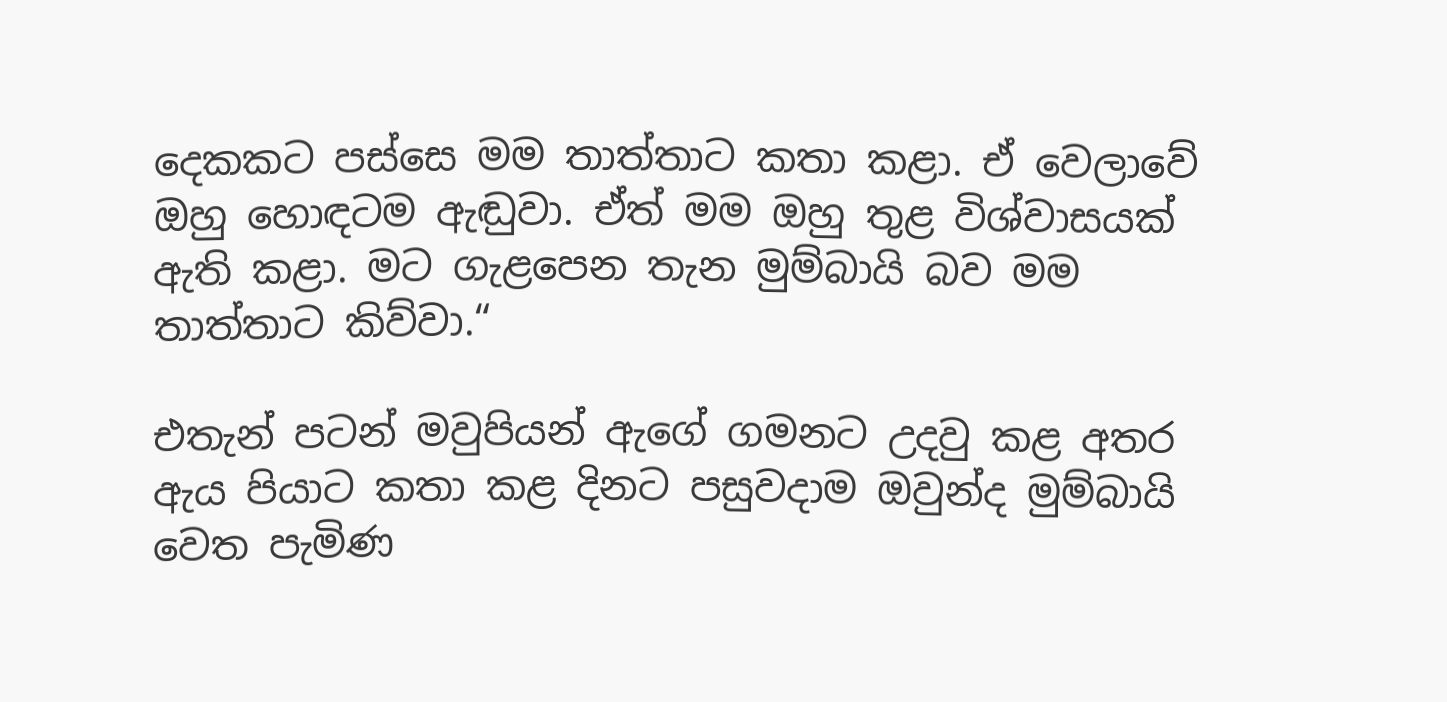දෙකකට පස්සෙ මම තාත්තාට කතා කළා. ඒ වෙලාවේ ඔහු හොඳටම ඇඬුවා. ඒත් මම ඔහු තුළ විශ්වාසයක් ඇති කළා. මට ගැළපෙන තැන මුම්බායි බව මම තාත්තාට කිව්වා.“

එතැන් පටන් මවුපියන් ඇගේ ගමනට උදවු කළ අතර ඇය පියාට කතා කළ දිනට පසුවදාම ඔවුන්ද මුම්බායි වෙත පැමිණ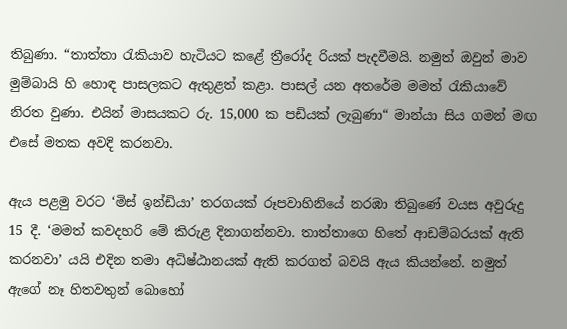තිබුණා. “තාත්තා රැකියාව හැටියට කළේ ත්‍රීරෝද රියක් පැදවීමයි. නමුත් ඔවුන් මාව මුම්බායි හි හොඳ පාසලකට ඇතුළත් කළා. පාසල් යන අතරේම මමත් රැකියාවේ නිරත වුණා. එයින් මාසයකට රු. 15,000 ක පඩියක් ලැබුණා“ මාන්යා සිය ගමන් මඟ එසේ මතක අවදි කරනවා.

ඇය පළමු වරට ‘මිස් ඉන්ඩියා’ තරගයක් රූපවාහිනියේ නරඹා තිබුණේ වයස අවුරුදු 15 දී. ‘මමත් කවදහරි මේ කිරුළ දිනාගන්නවා. තාත්තාගෙ හිතේ ආඩම්බරයක් ඇති කරනවා’ යයි එදින තමා අධිෂ්ඨානයක් ඇති කරගත් බවයි ඇය කියන්නේ. නමුත් ඇගේ නෑ හිතවතුන් බොහෝ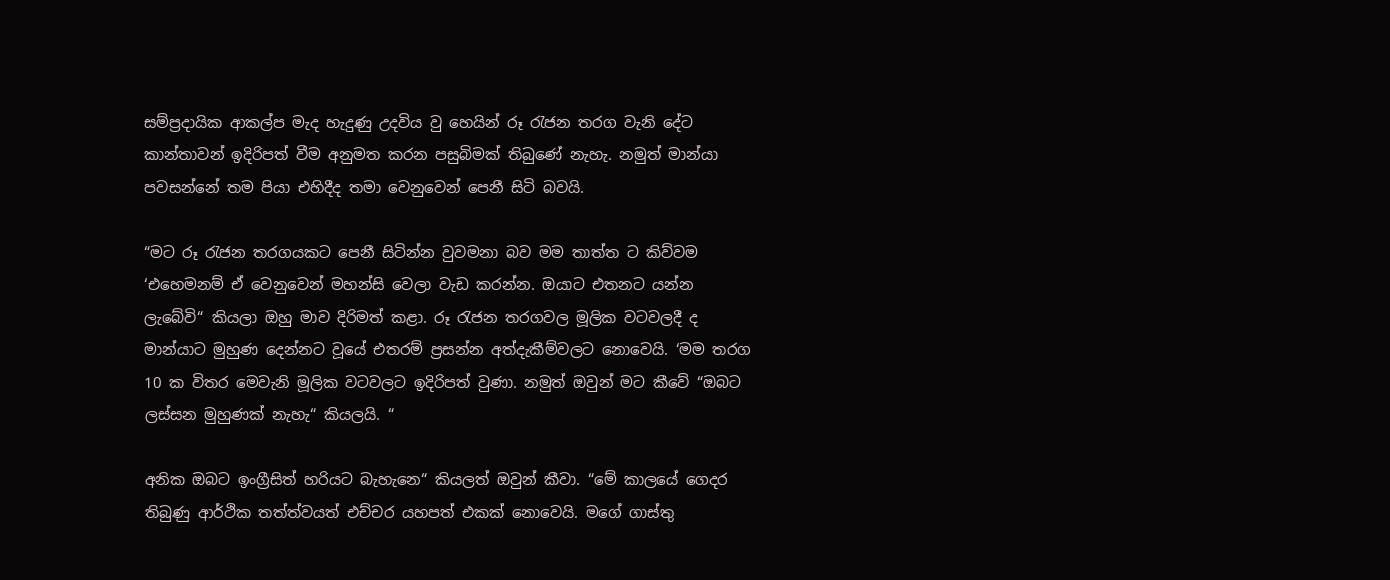සම්ප්‍රදායික ආකල්ප මැද හැදුණු උදවිය වු හෙයින් රූ රැජන තරග වැනි දේට කාන්තාවන් ඉදිරිපත් වීම අනුමත කරන පසුබිමක් තිබුණේ නැහැ. නමුත් මාන්යා පවසන්නේ තම පියා එහිදීද තමා වෙනුවෙන් පෙනී සිටි බවයි.

“මට රූ රැජන තරගයකට පෙනී සිටින්න වුවමනා බව මම තාත්ත ට කිව්වම ‘එහෙමනම් ඒ වෙනුවෙන් මහන්සි වෙලා වැඩ කරන්න. ඔයාට එතනට යන්න ලැබේවි“ කියලා ඔහු මාව දිරිමත් කළා. රූ රැජන තරගවල මූලික වටවලදී ද මාන්යාට මුහුණ දෙන්නට වූයේ එතරම් ප්‍රසන්න අත්දැකීම්වලට නොවෙයි. ‘මම තරග 10 ක විතර මෙවැනි මූලික වටවලට ඉදිරිපත් වුණා. නමුත් ඔවුන් මට කීවේ “ඔබට ලස්සන මුහුණක් නැහැ“ කියලයි. “

අනික ඔබට ඉංග්‍රීසිත් හරියට බැහැනෙ“ කියලත් ඔවුන් කීවා. “මේ කාලයේ ගෙදර තිබුණු ආර්ථික තත්ත්වයත් එච්චර යහපත් එකක් නොවෙයි. මගේ ගාස්තු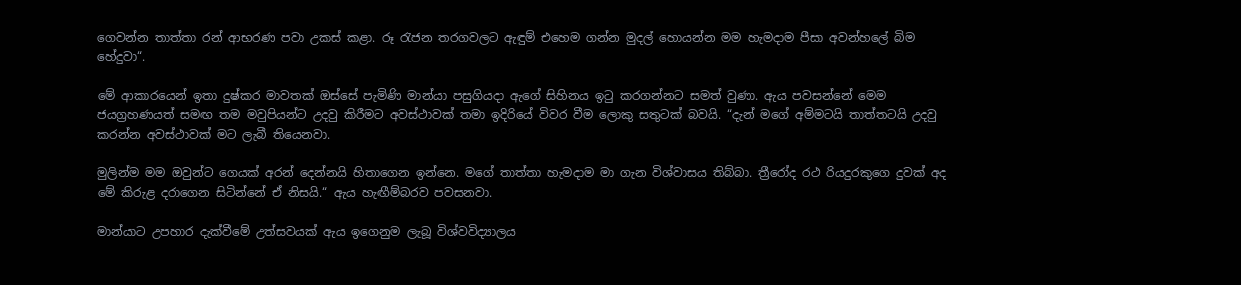ගෙවන්න තාත්තා රන් ආභරණ පවා උකස් කළා. රූ රැජන තරගවලට ඇඳුම් එහෙම ගන්න මුදල් හොයන්න මම හැමදාම පීසා අවන්හලේ බිම හේදුවා“.

මේ ආකාරයෙන් ඉතා දුෂ්කර මාවතක් ඔස්සේ පැමිණි මාන්යා පසුගියදා ඇගේ සිහිනය ඉටු කරගන්නට සමත් වුණා. ඇය පවසන්නේ මෙම ජයග්‍රහණයත් සමඟ තම මවුපියන්ට උදවු කිරීමට අවස්ථාවක් තමා ඉදිරියේ විවර වීම ලොකු සතුටක් බවයි. “දැන් මගේ අම්මටයි තාත්තටයි උදවු කරන්න අවස්ථාවක් මට ලැබී තියෙනවා.

මුලින්ම මම ඔවුන්ට ගෙයක් අරන් දෙන්නයි හිතාගෙන ඉන්නෙ. මගේ තාත්තා හැමදාම මා ගැන විශ්වාසය තිබ්බා. ත්‍රීරෝද රථ රියදුරකුගෙ දුවක් අද මේ කිරුළ දරාගෙන සිටින්නේ ඒ නිසයි.“ ඇය හැඟීම්බරව පවසනවා.

මාන්යාට උපහාර දැක්වීමේ උත්සවයක් ඇය ඉගෙනුම ලැබූ විශ්වවිද්‍යාලය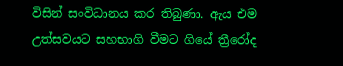විසින් සංවිධානය කර තිබුණා. ඇය එම උත්සවයට සහභාගි වීමට ගියේ ත්‍රීරෝද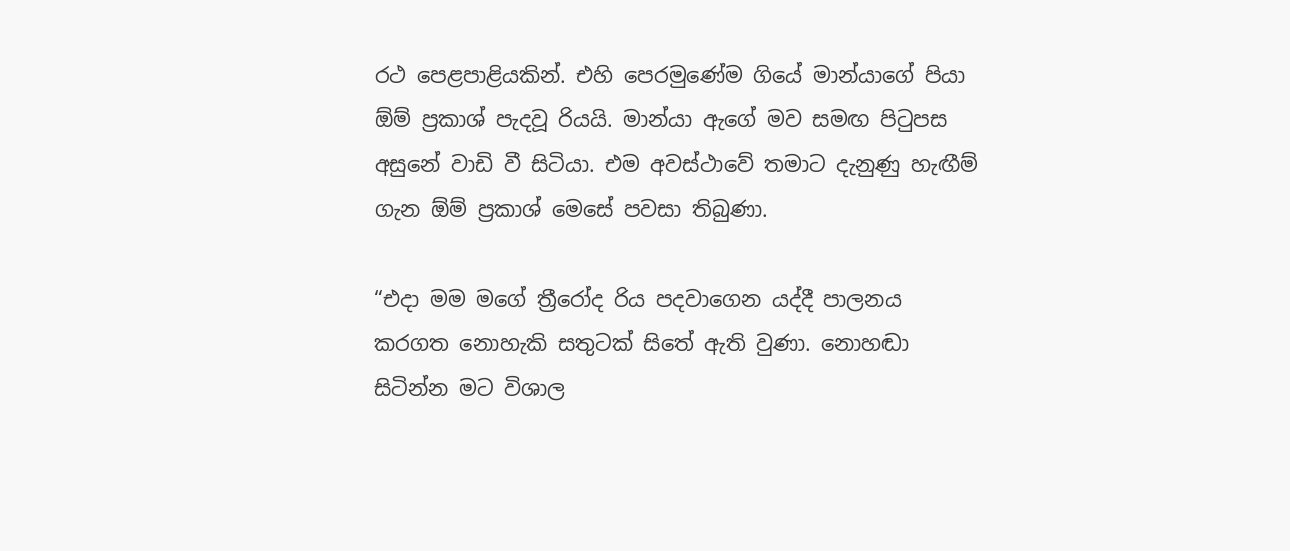රථ පෙළපාළියකින්. එහි පෙරමුණේම ගියේ මාන්යාගේ පියා ඕම් ප්‍රකාශ් පැදවූ රියයි. මාන්යා ඇගේ මව සමඟ පිටුපස අසුනේ වාඩි වී සිටියා. එම අවස්ථාවේ තමාට දැනුණු හැඟීම් ගැන ඕම් ප්‍රකාශ් මෙසේ පවසා තිබුණා.

“එදා මම මගේ ත්‍රීරෝද රිය පදවාගෙන යද්දී පාලනය කරගත නොහැකි සතුටක් සිතේ ඇති වුණා. නොහඬා සිටින්න මට විශාල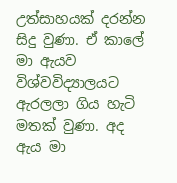උත්සාහයක් දරන්න සිදු වුණා. ඒ කාලේ මා ඇයව විශ්වවිද්‍යාලයට ඇරලලා ගිය හැටි මතක් වුණා. අද ඇය මා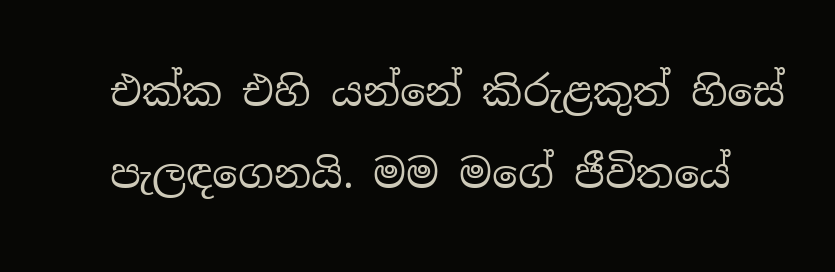එක්ක එහි යන්නේ කිරුළකුත් හිසේ පැලඳගෙනයි. මම මගේ ජීවිතයේ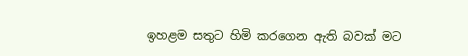ඉහළම සතුට හිමි කරගෙන ඇති බවක් මට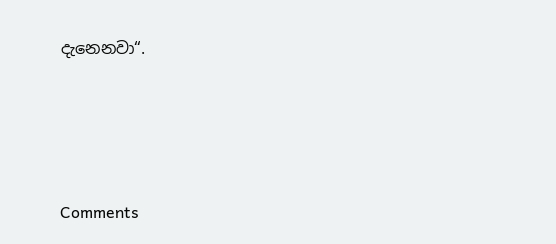දැනෙනවා“.





Comments